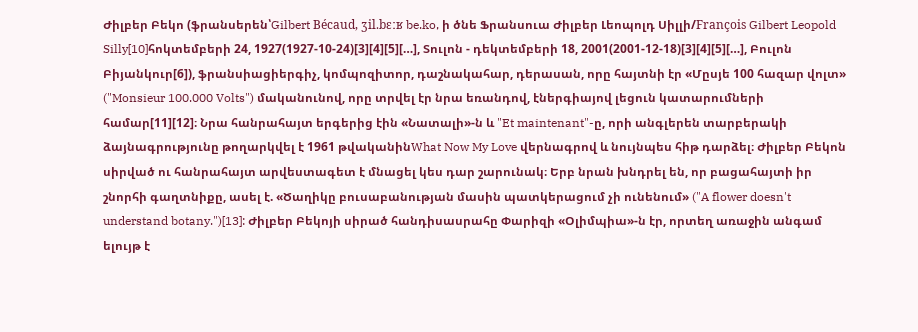Ժիլբեր Բեկո (ֆրանսերեն՝Gilbert Bécaud, ʒil.bɛːʁ be.ko, ի ծնե Ֆրանսուա Ժիլբեր Լեոպոլդ Սիլլի/François Gilbert Leopold Silly[10]հոկտեմբերի 24, 1927(1927-10-24)[3][4][5][…], Տուլոն - դեկտեմբերի 18, 2001(2001-12-18)[3][4][5][…], Բուլոն Բիյանկուր[6]), ֆրանսիացիերգիչ, կոմպոզիտոր, դաշնակահար, դերասան, որը հայտնի էր «Մըսյե 100 հազար վոլտ» ("Monsieur 100.000 Volts") մականունով, որը տրվել էր նրա եռանդով, էներգիայով լեցուն կատարումների համար[11][12]։ Նրա հանրահայտ երգերից էին «Նատալի»-ն և "Et maintenant"-ը, որի անգլերեն տարբերակի ձայնագրությունը թողարկվել է 1961 թվականինWhat Now My Love վերնագրով և նույնպես հիթ դարձել։ Ժիլբեր Բեկոն սիրված ու հանրահայտ արվեստագետ է մնացել կես դար շարունակ։ Երբ նրան խնդրել են, որ բացահայտի իր շնորհի գաղտնիքը, ասել է. «Ծաղիկը բուսաբանության մասին պատկերացում չի ունենում» ("A flower doesn't understand botany.")[13]: Ժիլբեր Բեկոյի սիրած հանդիսասրահը Փարիզի «Օլիմպիա»-ն էր, որտեղ առաջին անգամ ելույթ է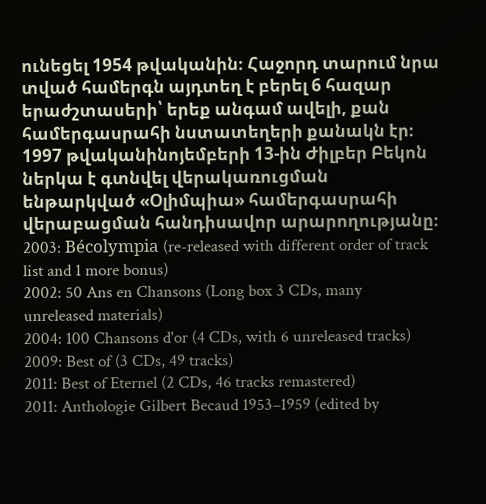ունեցել 1954 թվականին։ Հաջորդ տարում նրա տված համերգն այդտեղ է բերել 6 հազար երաժշտասերի՝ երեք անգամ ավելի, քան համերգասրահի նստատեղերի քանակն էր։ 1997 թվականինոյեմբերի 13-ին Ժիլբեր Բեկոն ներկա է գտնվել վերակառուցման ենթարկված «Օլիմպիա» համերգասրահի վերաբացման հանդիսավոր արարողությանը։
2003: Bécolympia (re-released with different order of track list and 1 more bonus)
2002: 50 Ans en Chansons (Long box 3 CDs, many unreleased materials)
2004: 100 Chansons d'or (4 CDs, with 6 unreleased tracks)
2009: Best of (3 CDs, 49 tracks)
2011: Best of Eternel (2 CDs, 46 tracks remastered)
2011: Anthologie Gilbert Becaud 1953–1959 (edited by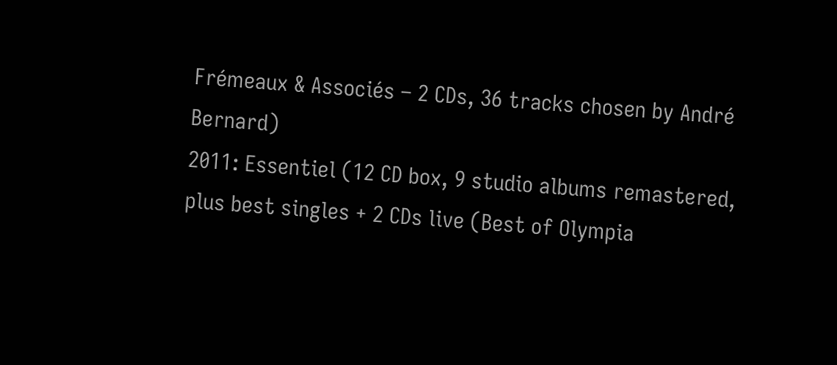Frémeaux & Associés – 2 CDs, 36 tracks chosen by André Bernard)
2011: Essentiel (12 CD box, 9 studio albums remastered, plus best singles + 2 CDs live (Best of Olympia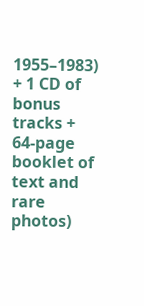1955–1983) + 1 CD of bonus tracks + 64-page booklet of text and rare photos)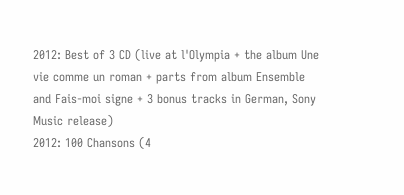2012: Best of 3 CD (live at l'Olympia + the album Une vie comme un roman + parts from album Ensemble and Fais-moi signe + 3 bonus tracks in German, Sony Music release)
2012: 100 Chansons (4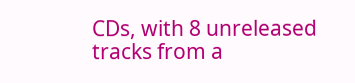CDs, with 8 unreleased tracks from a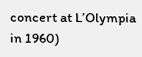concert at L’Olympia in 1960)